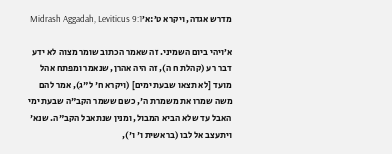מדרש אגדה, ויקרא ט׳:א׳Midrash Aggadah, Leviticus 9:1

א׳ויהי ביום השמיני. זה שאמר הכתוב שומר מצוה לא ידע דבר רע (קהלת ח ה), זה היה אהרן, שנאמר ומפתח אהל מועד [לא תצאו שבעת ימים] (ויקרא ח' ל"ג), אמר להם משה שמרו את משמרת ה', כשם ששמר הקב"ה שבעת ימי האבל עד שלא הביא המבול, ומנין שנתאבל הקב"ה. שנא' ויתעצב אל לבו (בראשית ו' ו'),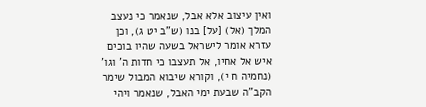ואין עיצוב אלא אבל, שנאמר כי נעצב המלך (אל) [על] בנו (ש"ב יט ג), וכן עזרא אומר לישראל בשעה שהיו בוכים איש אל אחיו, אל תעצבו כי חדות ה' וגו' (נחמיה ח י), וקורא שיבוא המבול שימר הקב"ה שבעת ימי האבל, שנאמר ויהי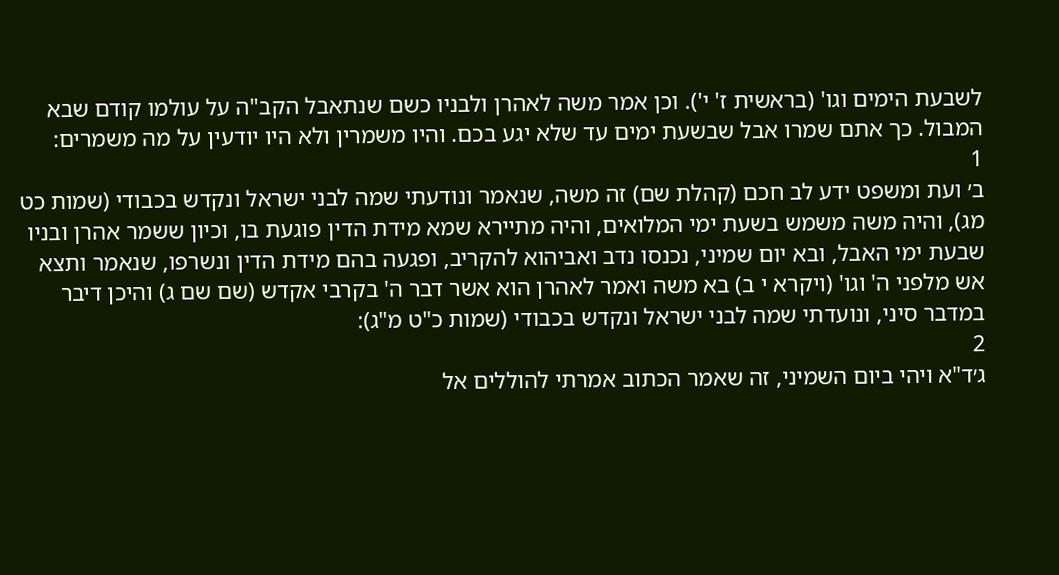לשבעת הימים וגו' (בראשית ז' י'). וכן אמר משה לאהרן ולבניו כשם שנתאבל הקב"ה על עולמו קודם שבא המבול. כך אתם שמרו אבל שבשעת ימים עד שלא יגע בכם. והיו משמרין ולא היו יודעין על מה משמרים:
1
ב׳ ועת ומשפט ידע לב חכם (קהלת שם) זה משה, שנאמר ונודעתי שמה לבני ישראל ונקדש בכבודי (שמות כט מג), והיה משה משמש בשעת ימי המלואים, והיה מתיירא שמא מידת הדין פוגעת בו, וכיון ששמר אהרן ובניו שבעת ימי האבל, ובא יום שמיני, נכנסו נדב ואביהוא להקריב, ופגעה בהם מידת הדין ונשרפו, שנאמר ותצא אש מלפני ה' וגו' (ויקרא י ב) בא משה ואמר לאהרן הוא אשר דבר ה' בקרבי אקדש (שם שם ג) והיכן דיבר במדבר סיני, ונועדתי שמה לבני ישראל ונקדש בכבודי (שמות כ"ט מ"ג):
2
ג׳ד"א ויהי ביום השמיני, זה שאמר הכתוב אמרתי להוללים אל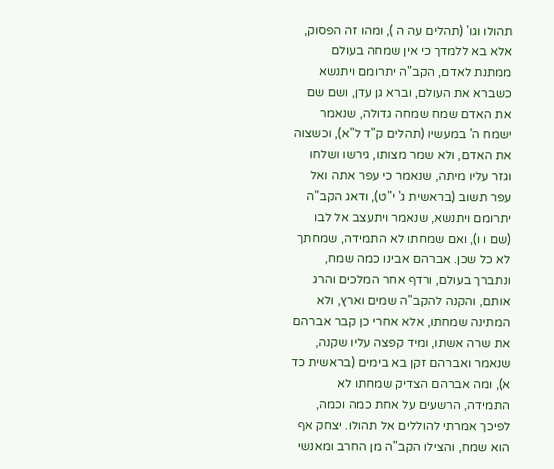תהולו וגו' (תהלים עה ה ), ומהו זה הפסוק, אלא בא ללמדך כי אין שמחה בעולם ממתנת לאדם, הקב"ה יתרומם ויתנשא כשברא את העולם, וברא גן עדן, ושם שם את האדם שמח שמחה גדולה, שנאמר ישמח ה' במעשיו (תהלים ק"ד ל"א), וכשצוה את האדם, ולא שמר מצותו, גירשו ושלחו וגזר עליו מיתה, שנאמר כי עפר אתה ואל עפר תשוב (בראשית ג' י"ט), ודאג הקב"ה יתרומם ויתנשא, שנאמר ויתעצב אל לבו (שם ו ו), ואם שמחתו לא התמידה, שמחתך לא כל שכן. אברהם אבינו כמה שמח, ונתברך בעולם, ורדף אחר המלכים והרג אותם, והקנה להקב"ה שמים וארץ, ולא המתינה שמחתו, אלא אחרי כן קבר אברהם את שרה אשתו, ומיד קפצה עליו שקנה, שנאמר ואברהם זקן בא בימים (בראשית כד א), ומה אברהם הצדיק שמחתו לא התמידה, הרשעים על אחת כמה וכמה, לפיכך אמרתי להוללים אל תהולו. יצחק אף הוא שמח, והצילו הקב"ה מן החרב ומאנשי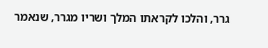גרר, והלכו לקראתו המלך ושריו מגרר, שנאמר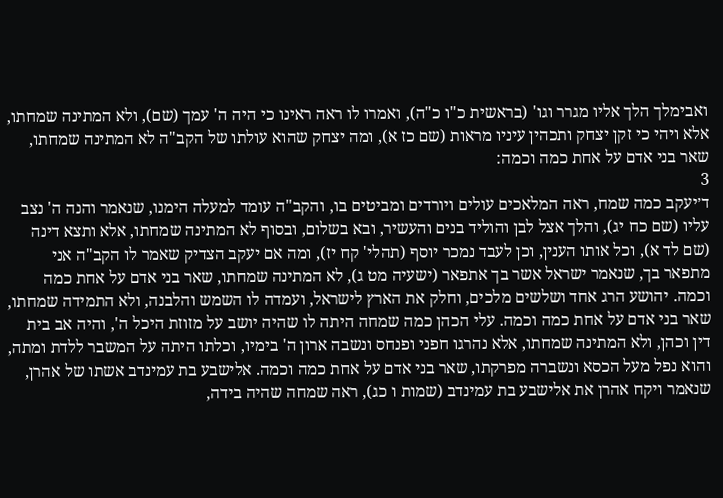ואבימלך הלך אליו מגרר וגו' (בראשית כ"ו כ"ה), ואמרו לו ראה ראינו כי היה ה' עמך (שם), ולא המתינה שמחתו, אלא ויהי כי זקן יצחק ותכהין עיניו מראות (שם כז א), ומה יצחק שהוא עולתו של הקב"ה לא המתינה שמחתו, שאר בני אדם על אחת כמה וכמה:
3
ד׳יעקב כמה שמח, ראה המלאכים עולים ויורדים ומביטים בו, והקב"ה עומד למעלה הימנו, שנאמר והנה ה' נצב עליו (שם כח יג), והלך אצל לבן והוליד בנים והעשיר, ובא בשלום, ובסוף לא המתינה שמחתו, אלא ותצא דינה (שם לד א), וכל אותו הענין, וכן לעבד נמכר יוסף (תהלי' קח יז), ומה אם יעקב הצדיק שאמר לו הקב"ה אני מתפאר בך, שנאמר ישראל אשר בך אתפאר (ישעיה מט ג), לא המתינה שמחתו, שאר בני אדם על אחת כמה וכמה. יהושע הרג אחד ושלשים מלכים, וחלק את הארץ לישראל, ועמדה לו השמש והלבנה, ולא התמידה שמחתו, שאר בני אדם על אחת כמה וכמה. עלי הכהן כמה שמחה היתה לו שהיה יושב על מזוזת היכל ה', והיה אב בית דין וכהן, ולא המתינה שמחתו, אלא נהרגו חפני ופנחס ונשבה ארון ה' בימיו, וכלתו היתה על המשבר ללדת ומתה, והוא נפל מעל הכסא ונשברה מפרקתו, שאר בני אדם על אחת כמה וכמה. אלישבע בת עמינדב אשתו של אהרן, שנאמר ויקח אהרן את אלישבע בת עמינדב (שמות ו כג), ראה שמחה שהיה בידה,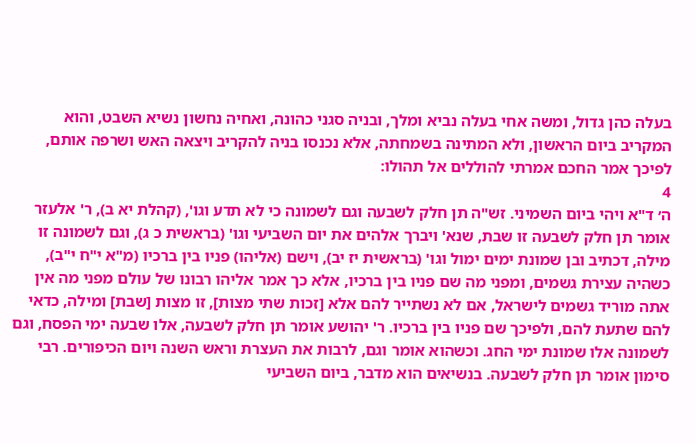בעלה כהן גדול, ומשה אחי בעלה נביא ומלך, ובניה סגני כהונה, ואחיה נחשון נשיא השבט, והוא המקריב ביום הראשון, ולא המתינה בשמחתה, אלא נכנסו בניה להקריב ויצאה האש ושרפה אותם, לפיכך אמר החכם אמרתי להוללים אל תהולו:
4
ה׳ ד"א ויהי ביום השמיני. זש"ה תן חלק לשבעה וגם לשמונה כי לא תדע וגו', (קהלת יא ב), ר' אלעזר אומר תן חלק לשבעה זו שבת, שנא' ויברך אלהים את יום השביעי וגו' (בראשית כ ג), וגם לשמונה זו מילה, דכתיב ובן שמונת ימים ימול וגו' (בראשית יז יב), וישם (אליהו) פניו בין ברכיו (מ"א י"ח י"ב), כשהיה עצירת גשמים, ומפני מה שם פניו בין ברכיו, אלא כך אמר אליהו רבונו של עולם מפני מה אין אתה מוריד גשמים לישראל, אם לא נשתייר להם אלא [זכות שתי מצות], זו מצות [שבת] ומילה, כדאי להם שתעת להם, ולפיכך שם פניו בין ברכיו. ר' יהושע אומר תן חלק לשבעה, אלו שבעה ימי הפסח, וגם לשמונה אלו שמונת ימי החג. וכשהוא אומר וגם, לרבות את העצרת וראש השנה ויום הכיפורים. רבי סימון אומר תן חלק לשבעה. בנשיאים הוא מדבר, ביום השביעי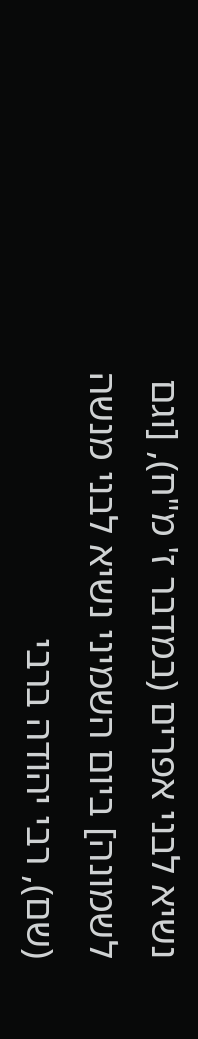נשיא לבני אפרים (במדבר ז' מ"ח), [וגם לשמונה] ביום השמיני נשיא לבני מנשה (שם), רבי יהודה ברבי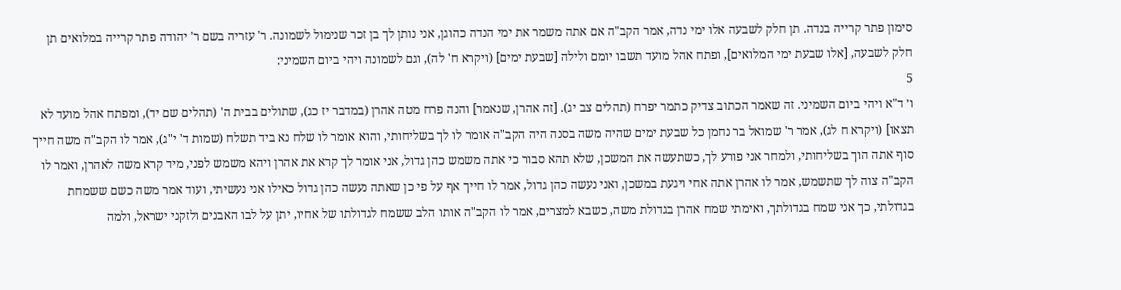סימון פתר קרייה בנדה. תן חלק לשבעה אלו ימי נדה, אמר הקב"ה אם אתה משמר את ימי הנדה כהוגן, אני נותן לך בן זכר שנימול לשמונה. ר' עזריה בשם ר' יהודה פתר קרייה במלואים תן חלק לשבעה, [אלו שבעת ימי המלואים], ופתח אהל מועד תשבו יומם ולילה [שבעת ימים] (ויקרא ח' לה), וגם לשמונה ויהי ביום השמיני:
5
ו׳ ד"א ויהי ביום השמיני. זה שאמר הכתוב צדיק כתמר יפרח (תהלים צב יג). [זה אהרן, שנאמר] והנה פרח מטה אהרן (במדבר יז כג), שתולים בבית ה' (תהלים שם יד), ומפתח אהל מועד לא תצאו] (ויקרא ח לג), אמר ר' שמואל בר נחמן כל שבעת ימים שהיה משה בסנה היה הקב"ה אומר לו לך בשליחותי, והוא אומר לו שלח נא ביד תשלח (שמות ד' י"ג), אמר לו הקב"ה משה חייך סוף אתה הוך בשליחותי, ולמחר אני פורע לך, כשתעשה את המשכן, שלא תהא סבור כי אתה משמש כהן גדול, אני אומר לך קרא את אהרן ויהא משמש לפני, מיד קרא משה לאהרן, ואמר לו הקב"ה צוה לך שתשמש, אמר לו אהרן אתה אחי ויגעת במשכן, ואני נעשה כהן גדול, אמר לו חייך אף על פי כן שאתה נעשה כהן גדול כאילו אני נעשיתי, ועוד אמר משה כשם ששמחת בגדולתי, כך אני שמח בגדולתך, ואימתי שמח אהרן בגדולת משה, כשבא למצרים, אמר לו הקב"ה אותו הלב ששמח לגדולתו של אחיו, יתן על לבו האבנים ולזקני ישראל, ולמה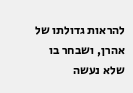להראות גדולתו של אהרן, ושבחר בו שלא נעשה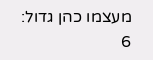מעצמו כהן גדול:
6